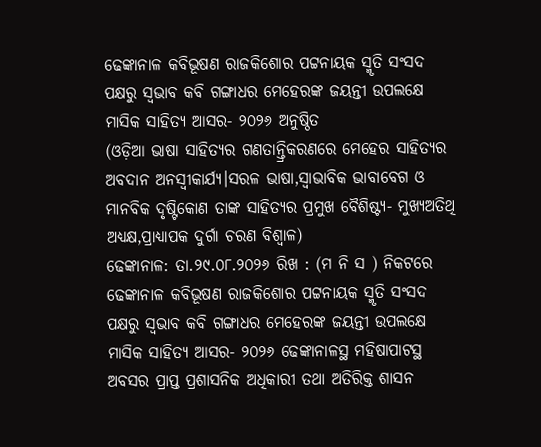ଢେଙ୍କାନାଳ କବିଭୂଷଣ ରାଜକିଶୋର ପଟ୍ଟନାୟକ ସ୍ମୃତି ସଂସଦ ପକ୍ଷରୁ ସ୍ୱଭାବ କବି ଗଙ୍ଗାଧର ମେହେରଙ୍କ ଜୟନ୍ତୀ ଉପଲକ୍ଷେ ମାସିକ ସାହିତ୍ୟ ଆସର- ୨୦୨୬ ଅନୁଷ୍ଠିତ
(ଓଡ଼ିଆ ଭାଷା ସାହିତ୍ୟର ଗଣତାନ୍ତ୍ରିକରଣରେ ମେହେର ସାହିତ୍ୟର ଅବଦାନ ଅନସ୍ବୀକାର୍ଯ୍ୟ।ସରଳ ଭାଷା,ସ୍ୱାଭାବିକ ଭାବାବେଗ ଓ ମାନବିକ ଦୃଷ୍ଟିକୋଣ ତାଙ୍କ ସାହିତ୍ୟର ପ୍ରମୁଖ ବୈଶିଷ୍ଟ୍ୟ- ମୁଖ୍ୟଅତିଥି ଅଧ୍ୟକ୍ଷ,ପ୍ରାଧ୍ୟାପକ ଦୁର୍ଗା ଚରଣ ବିଶ୍ୱାଳ)
ଢେଙ୍କାନାଳ: ତା.୨୯.୦୮.୨୦୨୬ ରିଖ : (ମ ନି ସ ) ନିକଟରେ ଢେଙ୍କାନାଳ କବିଭୂଷଣ ରାଜକିଶୋର ପଟ୍ଟନାୟକ ସ୍ମୃତି ସଂସଦ ପକ୍ଷରୁ ସ୍ୱଭାବ କବି ଗଙ୍ଗାଧର ମେହେରଙ୍କ ଜୟନ୍ତୀ ଉପଲକ୍ଷେ ମାସିକ ସାହିତ୍ୟ ଆସର- ୨୦୨୬ ଢେଙ୍କାନାଳସ୍ଥ ମହିଷାପାଟସ୍ଥ ଅବସର ପ୍ରାପ୍ତ ପ୍ରଶାସନିକ ଅଧିକାରୀ ତଥା ଅତିରିକ୍ତ ଶାସନ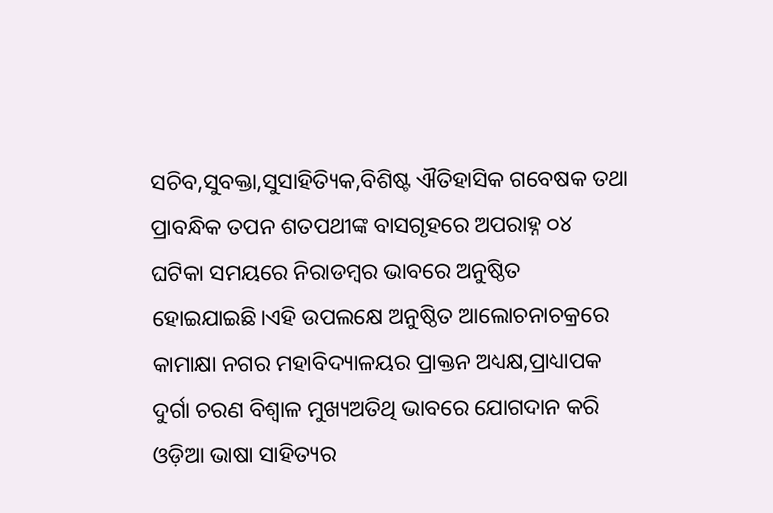ସଚିବ,ସୁବକ୍ତା,ସୁସାହିତ୍ୟିକ,ବିଶିଷ୍ଟ ଐତିହାସିକ ଗବେଷକ ତଥା ପ୍ରାବନ୍ଧିକ ତପନ ଶତପଥୀଙ୍କ ବାସଗୃହରେ ଅପରାହ୍ନ ୦୪ ଘଟିକା ସମୟରେ ନିରାଡମ୍ବର ଭାବରେ ଅନୁଷ୍ଠିତ ହୋଇଯାଇଛି।ଏହି ଉପଲକ୍ଷେ ଅନୁଷ୍ଠିତ ଆଲୋଚନାଚକ୍ରରେ କାମାକ୍ଷା ନଗର ମହାବିଦ୍ୟାଳୟର ପ୍ରାକ୍ତନ ଅଧ୍ୟକ୍ଷ,ପ୍ରାଧ୍ୟାପକ ଦୁର୍ଗା ଚରଣ ବିଶ୍ୱାଳ ମୁଖ୍ୟଅତିଥି ଭାବରେ ଯୋଗଦାନ କରି ଓଡ଼ିଆ ଭାଷା ସାହିତ୍ୟର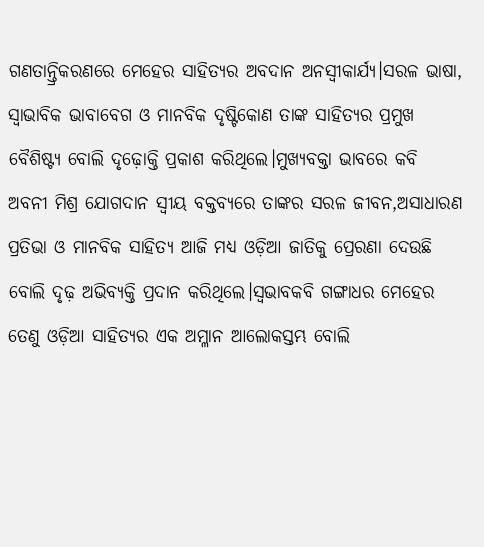ଗଣତାନ୍ତ୍ରିକରଣରେ ମେହେର ସାହିତ୍ୟର ଅବଦାନ ଅନସ୍ବୀକାର୍ଯ୍ୟ।ସରଳ ଭାଷା, ସ୍ୱାଭାବିକ ଭାବାବେଗ ଓ ମାନବିକ ଦୃଷ୍ଟିକୋଣ ତାଙ୍କ ସାହିତ୍ୟର ପ୍ରମୁଖ ବୈଶିଷ୍ଟ୍ୟ ବୋଲି ଦୃଢ଼ୋକ୍ତି ପ୍ରକାଶ କରିଥିଲେ।ମୁଖ୍ୟବକ୍ତା ଭାବରେ କବି ଅବନୀ ମିଶ୍ର ଯୋଗଦାନ ସ୍ଵୀୟ ବକ୍ତବ୍ୟରେ ତାଙ୍କର ସରଳ ଜୀବନ,ଅସାଧାରଣ ପ୍ରତିଭା ଓ ମାନବିକ ସାହିତ୍ୟ ଆଜି ମଧ୍ୟ ଓଡ଼ିଆ ଜାତିକୁ ପ୍ରେରଣା ଦେଉଛି ବୋଲି ଦୃଢ଼ ଅଭିବ୍ୟକ୍ତି ପ୍ରଦାନ କରିଥିଲେ।ସ୍ୱଭାବକବି ଗଙ୍ଗାଧର ମେହେର ତେଣୁ ଓଡ଼ିଆ ସାହିତ୍ୟର ଏକ ଅମ୍ଳାନ ଆଲୋକସ୍ତମ୍ଭ ବୋଲି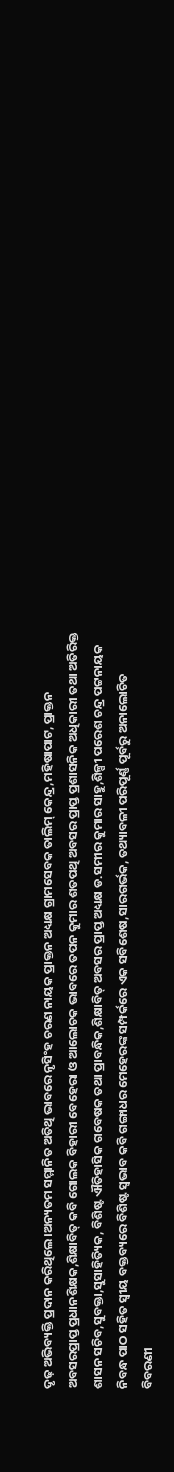ଦୃଢ଼ ଅଭିବ୍ୟକ୍ତି ପ୍ରଦାନ କରିଥିଲେ।ଅନ୍ୟତମ ସମ୍ମାନିତ ଅତିଥି ଭାବରେ ନୃସିଂହ ଚରଣ ନାୟକ ପ୍ରାକ୍ତନ ଅଧ୍ୟକ୍ଷ ଗ୍ରାମସେବକ ତାଲିମ୍ କେନ୍ଦ୍ର,ମହିଷାପାଟ, ପ୍ରାକ୍ତନ ଅବସରପ୍ରାପ୍ତ ପ୍ରଧାନଶିକ୍ଷକ,ଶିକ୍ଷାବିତ୍ କବି ଗୋଲକ ବିହାରୀ ବେହେରା ଓ ଆଲୋଚକ ଭାବରେ ତପନ କୁମାର ଶତପଥି ଅବସର ପ୍ରାପ୍ତ ପ୍ରଶାସନିକ ଅଧିକାରୀ ତଥା ଅତିରିକ୍ତ ଶାସନ ସଚିବ,ସୁବକ୍ତା,ସୁସାହିତ୍ୟିକ, ବିଶିଷ୍ଟ ଐତିହାସିକ ଗବେଷକ ତଥା ପ୍ରାବନ୍ଧିକ,ଶିକ୍ଷାବିତ୍ ଅବସର ପ୍ରାପ୍ତ ଅଧ୍ୟକ୍ଷ ଡ.ସମୀର କୁମାର ସାହୁ,ଶିଳ୍ପୀ ପରେଶ ଚନ୍ଦ୍ର ପଟ୍ଟନାୟକ ନିବନ୍ଧ ପାଠ ସହିତ ସ୍ଵୀୟ ବକ୍ତବ୍ୟରେ ବିଶିଷ୍ଟ ସ୍ୱଭାବ କବି ଗଙ୍ଗାଧର ମେହେରଙ୍କ ସମ୍ପର୍କରେ ଏକ ସବିଶେଷ,ସାରଗର୍ଭକ, ତଥ୍ୟାବଳୀ ପରିପୂର୍ଣ୍ଣ ପୂର୍ବରୁ ଅନାଲୋଚିତ ବିବରଣୀ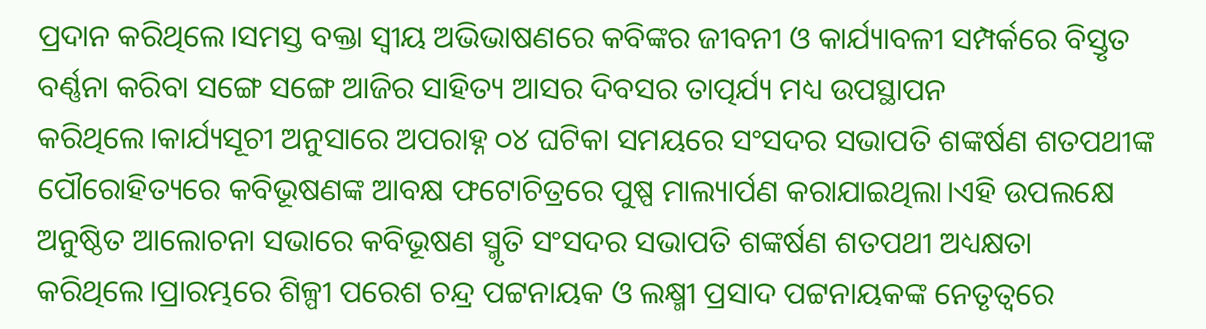ପ୍ରଦାନ କରିଥିଲେ।ସମସ୍ତ ବକ୍ତା ସ୍ଵୀୟ ଅଭିଭାଷଣରେ କବିଙ୍କର ଜୀବନୀ ଓ କାର୍ଯ୍ୟାବଳୀ ସମ୍ପର୍କରେ ବିସ୍ତୃତ ବର୍ଣ୍ଣନା କରିବା ସଙ୍ଗେ ସଙ୍ଗେ ଆଜିର ସାହିତ୍ୟ ଆସର ଦିବସର ତାତ୍ପର୍ଯ୍ୟ ମଧ୍ୟ ଉପସ୍ଥାପନ କରିଥିଲେ।କାର୍ଯ୍ୟସୂଚୀ ଅନୁସାରେ ଅପରାହ୍ନ ୦୪ ଘଟିକା ସମୟରେ ସଂସଦର ସଭାପତି ଶଙ୍କର୍ଷଣ ଶତପଥୀଙ୍କ ପୌରୋହିତ୍ୟରେ କବିଭୂଷଣଙ୍କ ଆବକ୍ଷ ଫଟୋଚିତ୍ରରେ ପୁଷ୍ପ ମାଲ୍ୟାର୍ପଣ କରାଯାଇଥିଲା।ଏହି ଉପଲକ୍ଷେ ଅନୁଷ୍ଠିତ ଆଲୋଚନା ସଭାରେ କବିଭୂଷଣ ସ୍ମୃତି ସଂସଦର ସଭାପତି ଶଙ୍କର୍ଷଣ ଶତପଥୀ ଅଧ୍ୟକ୍ଷତା କରିଥିଲେ।ପ୍ରାରମ୍ଭରେ ଶିଳ୍ପୀ ପରେଶ ଚନ୍ଦ୍ର ପଟ୍ଟନାୟକ ଓ ଲକ୍ଷ୍ମୀ ପ୍ରସାଦ ପଟ୍ଟନାୟକଙ୍କ ନେତୃତ୍ୱରେ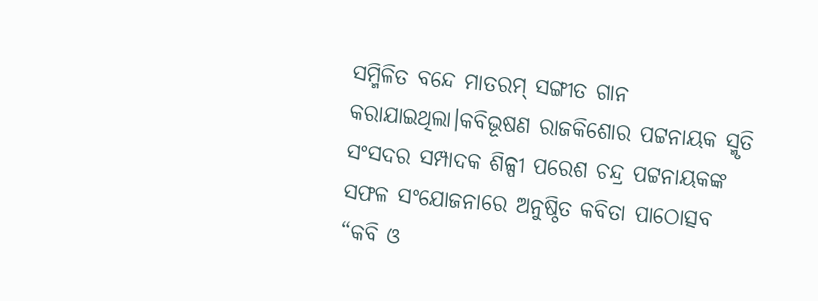ସମ୍ମିଳିତ ବନ୍ଦେ ମାତରମ୍ ସଙ୍ଗୀତ ଗାନ କରାଯାଇଥିଲା।କବିଭୂଷଣ ରାଜକିଶୋର ପଟ୍ଟନାୟକ ସ୍ମୃତି ସଂସଦର ସମ୍ପାଦକ ଶିଳ୍ପୀ ପରେଶ ଚନ୍ଦ୍ର ପଟ୍ଟନାୟକଙ୍କ ସଫଳ ସଂଯୋଜନାରେ ଅନୁଷ୍ଠିତ କବିତା ପାଠୋତ୍ସବ “କବି ଓ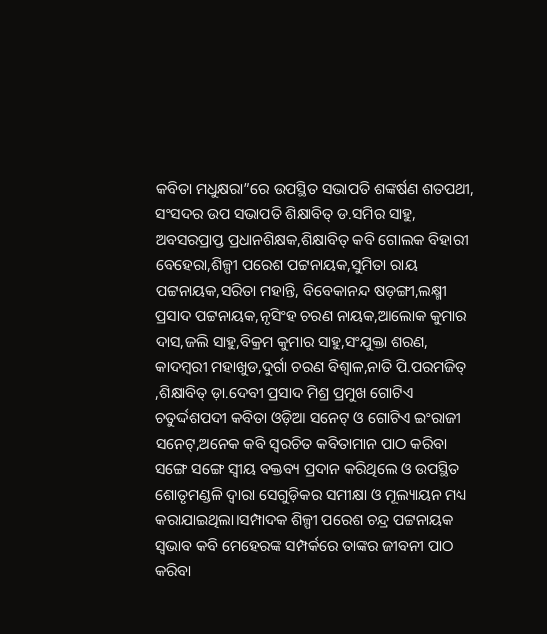କବିତା ମଧୁକ୍ଷରା”ରେ ଉପସ୍ଥିତ ସଭାପତି ଶଙ୍କର୍ଷଣ ଶତପଥୀ, ସଂସଦର ଉପ ସଭାପତି ଶିକ୍ଷାବିତ୍ ଡ.ସମିର ସାହୁ, ଅବସରପ୍ରାପ୍ତ ପ୍ରଧାନଶିକ୍ଷକ,ଶିକ୍ଷାବିତ୍ କବି ଗୋଲକ ବିହାରୀ ବେହେରା,ଶିଳ୍ପୀ ପରେଶ ପଟ୍ଟନାୟକ,ସୁମିତା ରାୟ ପଟ୍ଟନାୟକ,ସରିତା ମହାନ୍ତି, ବିବେକାନନ୍ଦ ଷଡ଼ଙ୍ଗୀ,ଲକ୍ଷ୍ମୀ ପ୍ରସାଦ ପଟ୍ଟନାୟକ,ନୃସିଂହ ଚରଣ ନାୟକ,ଆଲୋକ କୁମାର ଦାସ,ଜଲି ସାହୁ,ବିକ୍ରମ କୁମାର ସାହୁ,ସଂଯୁକ୍ତା ଶରଣ, କାଦମ୍ୱରୀ ମହାଖୁଡ,ଦୁର୍ଗା ଚରଣ ବିଶ୍ୱାଳ,ନାତି ପି.ପରମଜିତ୍ ,ଶିକ୍ଷାବିତ୍ ଡ଼ା.ଦେବୀ ପ୍ରସାଦ ମିଶ୍ର ପ୍ରମୁଖ ଗୋଟିଏ ଚତୁର୍ଦ୍ଦଶପଦୀ କବିତା ଓଡ଼ିଆ ସନେଟ୍ ଓ ଗୋଟିଏ ଇଂରାଜୀ ସନେଟ୍,ଅନେକ କବି ସ୍ବରଚିତ କବିତାମାନ ପାଠ କରିବା ସଙ୍ଗେ ସଙ୍ଗେ ସ୍ୱୀୟ ବକ୍ତବ୍ୟ ପ୍ରଦାନ କରିଥିଲେ ଓ ଉପସ୍ଥିତ ଶୋତୃମଣ୍ଡଳି ଦ୍ବାରା ସେଗୁଡ଼ିକର ସମୀକ୍ଷା ଓ ମୂଲ୍ୟାୟନ ମଧ୍ୟ କରାଯାଇଥିଲା।ସମ୍ପାଦକ ଶିଳ୍ପୀ ପରେଶ ଚନ୍ଦ୍ର ପଟ୍ଟନାୟକ ସ୍ୱଭାବ କବି ମେହେରଙ୍କ ସମ୍ପର୍କରେ ତାଙ୍କର ଜୀବନୀ ପାଠ କରିବା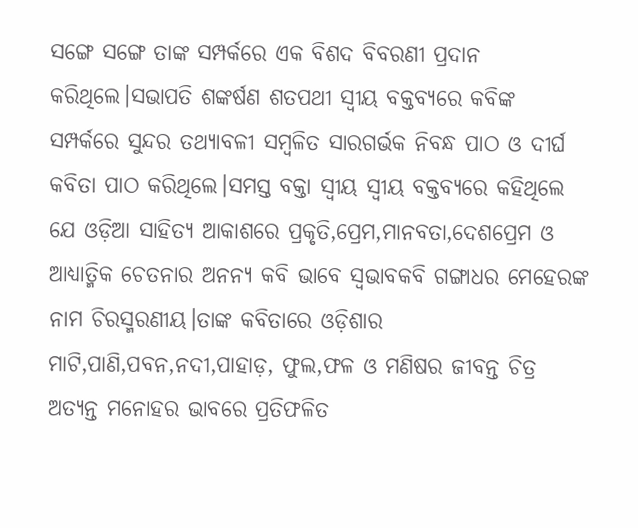ସଙ୍ଗେ ସଙ୍ଗେ ତାଙ୍କ ସମ୍ପର୍କରେ ଏକ ବିଶଦ ବିବରଣୀ ପ୍ରଦାନ କରିଥିଲେ।ସଭାପତି ଶଙ୍କର୍ଷଣ ଶତପଥୀ ସ୍ଵୀୟ ବକ୍ତବ୍ୟରେ କବିଙ୍କ ସମ୍ପର୍କରେ ସୁନ୍ଦର ତଥ୍ୟାବଳୀ ସମ୍ବଳିତ ସାରଗର୍ଭକ ନିବନ୍ଧ ପାଠ ଓ ଦୀର୍ଘ କବିତା ପାଠ କରିଥିଲେ।ସମସ୍ତ ବକ୍ତା ସ୍ୱୀୟ ସ୍ୱୀୟ ବକ୍ତବ୍ୟରେ କହିଥିଲେ ଯେ ଓଡ଼ିଆ ସାହିତ୍ୟ ଆକାଶରେ ପ୍ରକୃତି,ପ୍ରେମ,ମାନବତା,ଦେଶପ୍ରେମ ଓ ଆଧ୍ୟାତ୍ମିକ ଚେତନାର ଅନନ୍ୟ କବି ଭାବେ ସ୍ୱଭାବକବି ଗଙ୍ଗାଧର ମେହେରଙ୍କ ନାମ ଚିରସ୍ମରଣୀୟ।ତାଙ୍କ କବିତାରେ ଓଡ଼ିଶାର ମାଟି,ପାଣି,ପବନ,ନଦୀ,ପାହାଡ଼, ଫୁଲ,ଫଳ ଓ ମଣିଷର ଜୀବନ୍ତ ଚିତ୍ର ଅତ୍ୟନ୍ତ ମନୋହର ଭାବରେ ପ୍ରତିଫଳିତ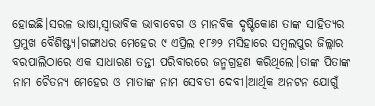ହୋଇଛି।ସରଳ ଭାଷା,ସ୍ୱାଭାବିକ ଭାବାବେଗ ଓ ମାନବିକ ଦୃଷ୍ଟିକୋଣ ତାଙ୍କ ସାହିତ୍ୟର ପ୍ରମୁଖ ବୈଶିଷ୍ଟ୍ୟ।ଗଙ୍ଗାଧର ମେହେର ୯ ଏପ୍ରିଲ ୧୮୬୨ ମସିହାରେ ସମ୍ବଲପୁର ଜିଲ୍ଲାର ବରପାଲିଠାରେ ଏକ ସାଧାରଣ ତନ୍ତୀ ପରିବାରରେ ଜନ୍ମଗ୍ରହଣ କରିଥିଲେ।ତାଙ୍କ ପିତାଙ୍କ ନାମ ଚୈତନ୍ୟ ମେହେର ଓ ମାତାଙ୍କ ନାମ ସେବତୀ ଦେବୀ।ଆର୍ଥିକ ଅନଟନ ଯୋଗୁଁ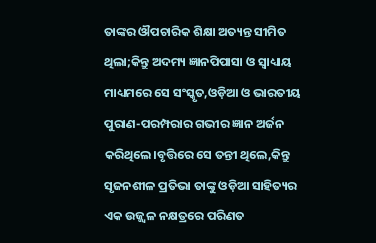ତାଙ୍କର ଔପଚାରିକ ଶିକ୍ଷା ଅତ୍ୟନ୍ତ ସୀମିତ ଥିଲା;କିନ୍ତୁ ଅଦମ୍ୟ ଜ୍ଞାନପିପାସା ଓ ସ୍ୱାଧ୍ୟାୟ ମାଧ୍ୟମରେ ସେ ସଂସ୍କୃତ,ଓଡ଼ିଆ ଓ ଭାରତୀୟ ପୁରାଣ-ପରମ୍ପରାର ଗଭୀର ଜ୍ଞାନ ଅର୍ଜନ କରିଥିଲେ।ବୃତ୍ତିରେ ସେ ତନ୍ତୀ ଥିଲେ,କିନ୍ତୁ ସୃଜନଶୀଳ ପ୍ରତିଭା ତାଙ୍କୁ ଓଡ଼ିଆ ସାହିତ୍ୟର ଏକ ଉଜ୍ଜ୍ୱଳ ନକ୍ଷତ୍ରରେ ପରିଣତ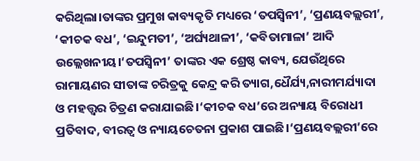କରିଥିଲା।ତାଙ୍କର ପ୍ରମୁଖ କାବ୍ୟକୃତି ମଧ୍ୟରେ ‘ତପସ୍ୱିନୀ’, ‘ପ୍ରଣୟବଲ୍ଲରୀ’, ‘କୀଚକ ବଧ’, ‘ଇନ୍ଦୁମତୀ’, ‘ଅର୍ଘ୍ୟଥାଳୀ’, ‘କବିତାମାଳା’ ଆଦି ଉଲ୍ଲେଖନୀୟ।‘ତପସ୍ୱିନୀ’ ତାଙ୍କର ଏକ ଶ୍ରେଷ୍ଠ କାବ୍ୟ, ଯେଉଁଥିରେ ରାମାୟଣର ସୀତାଙ୍କ ଚରିତ୍ରକୁ କେନ୍ଦ୍ର କରି ତ୍ୟାଗ,ଧୈର୍ଯ୍ୟ,ନାରୀମର୍ଯ୍ୟାଦା ଓ ମହତ୍ତ୍ୱର ଚିତ୍ରଣ କରାଯାଇଛି।‘କୀଚକ ବଧ’ରେ ଅନ୍ୟାୟ ବିରୋଧୀ ପ୍ରତିବାଦ, ବୀରତ୍ୱ ଓ ନ୍ୟାୟଚେତନା ପ୍ରକାଶ ପାଇଛି।‘ପ୍ରଣୟବଲ୍ଲରୀ’ରେ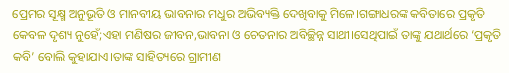ପ୍ରେମର ସୂକ୍ଷ୍ମ ଅନୁଭୂତି ଓ ମାନବୀୟ ଭାବନାର ମଧୁର ଅଭିବ୍ୟକ୍ତି ଦେଖିବାକୁ ମିଳେ।ଗଙ୍ଗାଧରଙ୍କ କବିତାରେ ପ୍ରକୃତି କେବଳ ଦୃଶ୍ୟ ନୁହେଁ;ଏହା ମଣିଷର ଜୀବନ,ଭାବନା ଓ ଚେତନାର ଅବିଚ୍ଛିନ୍ନ ସାଥୀ।ସେଥିପାଇଁ ତାଙ୍କୁ ଯଥାର୍ଥରେ ‘ପ୍ରକୃତି କବି’ ବୋଲି କୁହାଯାଏ।ତାଙ୍କ ସାହିତ୍ୟରେ ଗ୍ରାମୀଣ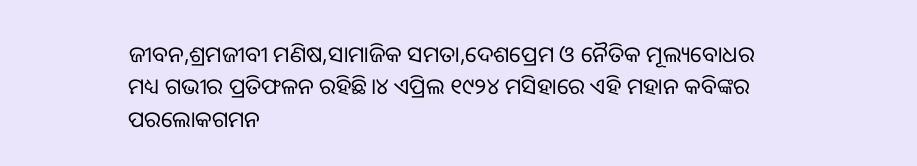ଜୀବନ,ଶ୍ରମଜୀବୀ ମଣିଷ,ସାମାଜିକ ସମତା,ଦେଶପ୍ରେମ ଓ ନୈତିକ ମୂଲ୍ୟବୋଧର ମଧ୍ୟ ଗଭୀର ପ୍ରତିଫଳନ ରହିଛି।୪ ଏପ୍ରିଲ ୧୯୨୪ ମସିହାରେ ଏହି ମହାନ କବିଙ୍କର ପରଲୋକଗମନ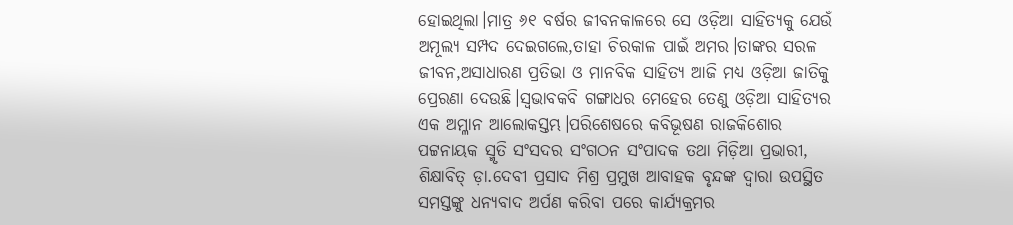ହୋଇଥିଲା।ମାତ୍ର ୬୧ ବର୍ଷର ଜୀବନକାଳରେ ସେ ଓଡ଼ିଆ ସାହିତ୍ୟକୁ ଯେଉଁ ଅମୂଲ୍ୟ ସମ୍ପଦ ଦେଇଗଲେ,ତାହା ଚିରକାଳ ପାଇଁ ଅମର।ତାଙ୍କର ସରଳ ଜୀବନ,ଅସାଧାରଣ ପ୍ରତିଭା ଓ ମାନବିକ ସାହିତ୍ୟ ଆଜି ମଧ୍ୟ ଓଡ଼ିଆ ଜାତିକୁ ପ୍ରେରଣା ଦେଉଛି।ସ୍ୱଭାବକବି ଗଙ୍ଗାଧର ମେହେର ତେଣୁ ଓଡ଼ିଆ ସାହିତ୍ୟର ଏକ ଅମ୍ଳାନ ଆଲୋକସ୍ତମ୍ଭ।ପରିଶେଷରେ କବିଭୂଷଣ ରାଜକିଶୋର ପଟ୍ଟନାୟକ ସ୍ମୃତି ସଂସଦର ସଂଗଠନ ସଂପାଦକ ତଥା ମିଡ଼ିଆ ପ୍ରଭାରୀ, ଶିକ୍ଷାବିତ୍ ଡ଼ା.ଦେବୀ ପ୍ରସାଦ ମିଶ୍ର ପ୍ରମୁଖ ଆବାହକ ବୃନ୍ଦଙ୍କ ଦ୍ୱାରା ଉପସ୍ଥିତ ସମସ୍ତଙ୍କୁ ଧନ୍ୟବାଦ ଅର୍ପଣ କରିବା ପରେ କାର୍ଯ୍ୟକ୍ରମର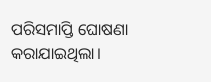ପରିସମାପ୍ତି ଘୋଷଣା କରାଯାଇଥିଲା।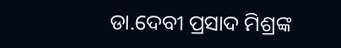ଡା.ଦେବୀ ପ୍ରସାଦ ମିଶ୍ରଙ୍କ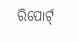ରିପୋର୍ଟ୍